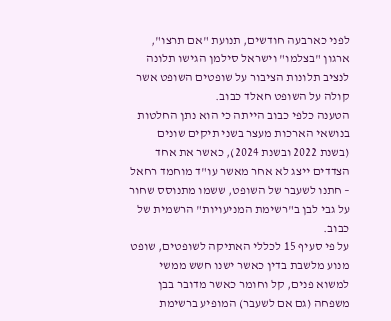לפני כארבעה חודשים, תנועת "אם תרצו", ארגון "בצלמו" וישראל סילמן הגישו תלונה לנציב תלונות הציבור על שופטים השופט אשר קולה על השופט חאלד כבוב.
הטענה כלפי כבוב הייתה כי הוא נתן החלטות בנושאי הארכות מעצר בשני תיקים שונים (בשנת 2022 ובשנת 2024), כאשר את אחד הצדדים ייצג לא אחר מאשר עו"ד מוחמד רחאל – חתנו לשעבר של השופט, ששמו מתנוסס שחור על גבי לבן ב"רשימת המניעויות" הרשמית של כבוב.
על פי סעיף 15 לכללי האתיקה לשופטים, שופט מנוע מלשבת בדין כאשר ישנו חשש ממשי למשוא פנים, קל וחומר כאשר מדובר בבן משפחה (גם אם לשעבר) המופיע ברשימת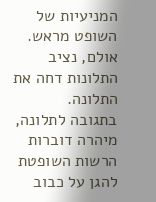המניעיות של השופט מראש. אולם, נציב התלונות דחה את התלונה.
בתגובה לתלונה, מיהרה דוברות הרשות השופטת להגן על כבוב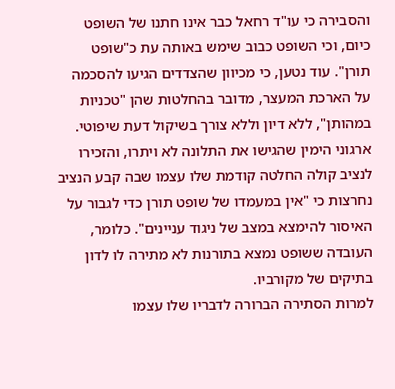והסבירה כי עו"ד רחאל כבר אינו חתנו של השופט כיום, וכי השופט כבוב שימש באותה עת כ"שופט תורן". עוד נטען, כי מכיוון שהצדדים הגיעו להסכמה על הארכת המעצר, מדובר בהחלטות שהן "טכניות במהותן", ללא דיון וללא צורך בשיקול דעת שיפוטי.
ארגוני הימין שהגישו את התלונה לא ויתרו, והזכירו לנציב קולה החלטה קודמת שלו עצמו שבה קבע הנציב נחרצות כי "אין במעמדו של שופט תורן כדי לגבור על האיסור להימצא במצב של ניגוד עניינים". כלומר, העובדה ששופט נמצא בתורנות לא מתירה לו לדון בתיקים של מקורביו.
למרות הסתירה הברורה לדבריו שלו עצמו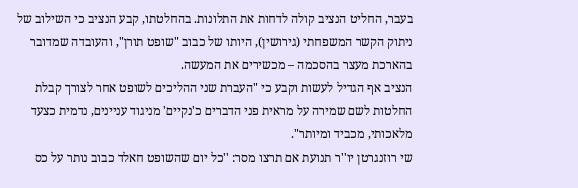בעבר, החליט הנציב קולה לדחות את התלונות. בהחלטתו, קבע הנציב כי השילוב של ניתוק הקשר המשפחתי (גירושין), היותו של כבוב "שופט תורן", והעובדה שמדובר בהארכת מעצר בהסכמה – מכשירים את המעשה.
הנציב אף הגדיל לעשות וקבע כי "העברת שני ההליכים לשופט אחר לצורך קבלת החלטות לשם שמירה על מראית פני הדברים כ'נקיים' מניגוד עניינים, נדמית כצעד מלאכותי, מכביד ומיותר".
שי רוזנגרטן יו''ר תנועת אם תרצו מסר: ''כל יום שהשופט חאלד כבוב נותר על כס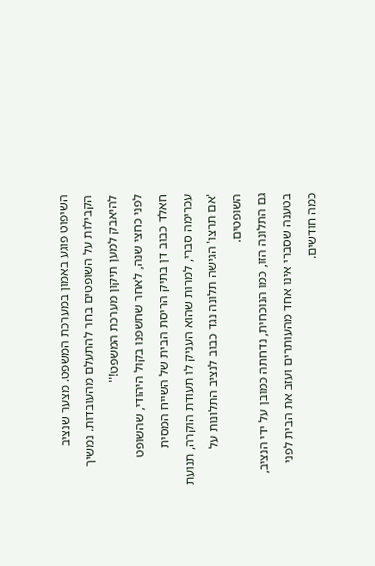השיפוט פוגע באמון במערכת המשפט. מצער שנציב הקבילות על השופטים בחר להתעלם מהעובדות. נמשיך להיאבק למען תיקון מערכת המשפט!''
לפני כחצי שנה, לאחר שחשפנו בקול היהודי, שהשופט חאלד כבוב דן בתיק הריסת הבית של השייח המסית עכרימה סברי, למרות שהוא העניק לו תעודת הוקרה, תנועת 'אם תרצו' הגישה תלונה נגד כבוב לנציב התלונות על השופטים.
גם התלונה הזו, כמו הנוכחית, נדחתה כמובן על ידי הנציב, בטענה שסברי אינו אחד מהעותרים ועזב את הבית לפני כמה חודשים.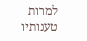למרות טענותיו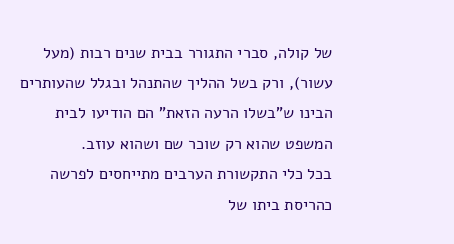של קולה, סברי התגורר בבית שנים רבות (מעל עשור), ורק בשל ההליך שהתנהל ובגלל שהעותרים הבינו ש"בשלו הרעה הזאת" הם הודיעו לבית המשפט שהוא רק שוכר שם ושהוא עוזב.
בכל כלי התקשורת הערבים מתייחסים לפרשה כהריסת ביתו של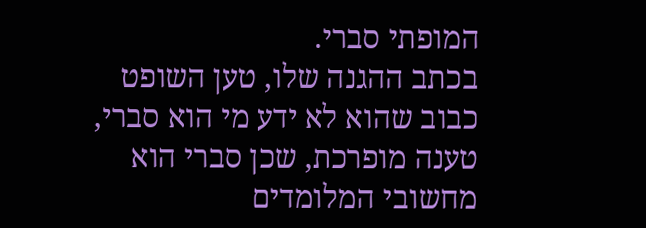המופתי סברי.
בכתב ההגנה שלו, טען השופט כבוב שהוא לא ידע מי הוא סברי, טענה מופרכת, שכן סברי הוא מחשובי המלומדים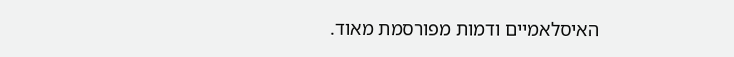האיסלאמיים ודמות מפורסמת מאוד.